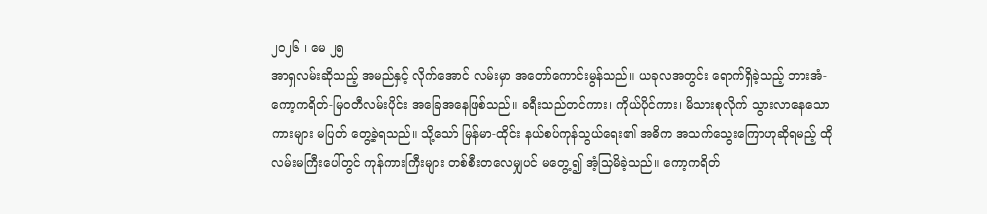၂၀၂၆ ၊ မေ ၂၅
အာရှလမ်းဆိုသည့် အမည်နှင့် လိုက်အောင် လမ်းမှာ အတော်ကောင်းမွန်သည်။ ယခုလအတွင်း ရောက်ရှိခဲ့သည့် ဘားအံ-ကော့ကရိတ်-မြဝတီလမ်းပိုင်း အခြေအနေဖြစ်သည်။ ခရီးသည်တင်ကား၊ ကိုယ်ပိုင်ကား၊ မိသားစုလိုက် သွားလာနေသောကားများ မပြတ် တွေ့ခဲ့ရသည်။ သို့သော် မြန်မာ-ထိုင်း နယ်စပ်ကုန်သွယ်ရေး၏ အဓိက အသက်သွေးကြောဟုဆိုရမည့် ထိုလမ်းမကြီးပေါ်တွင် ကုန်ကားကြီးများ တစ်စီးတလေမျှပင် မတွေ့၍ အံ့သြမိခဲ့သည်။ ကော့ကရိတ်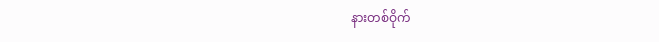နားတစ်ဝိုက်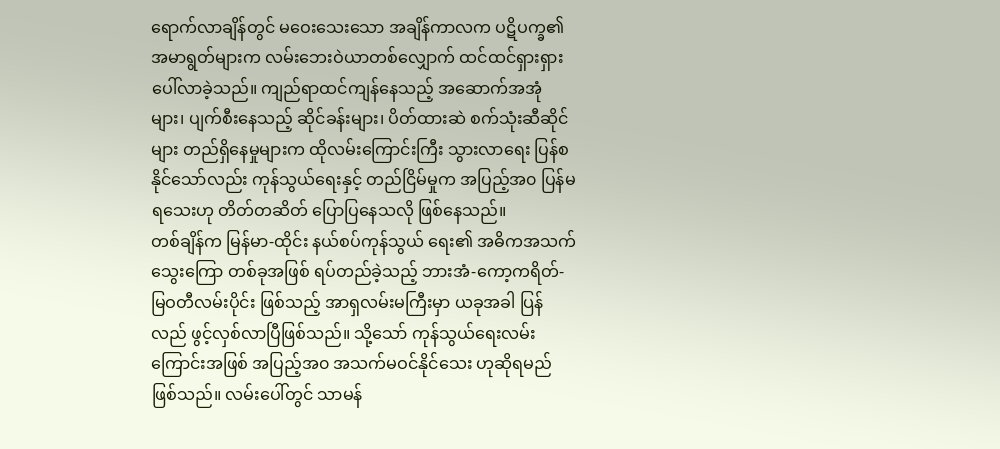ရောက်လာချိန်တွင် မဝေးသေးသော အချိန်ကာလက ပဋိပက္ခ၏ အမာရွတ်များက လမ်းဘေးဝဲယာတစ်လျှောက် ထင်ထင်ရှားရှား ပေါ်လာခဲ့သည်။ ကျည်ရာထင်ကျန်နေသည့် အဆောက်အအုံများ၊ ပျက်စီးနေသည့် ဆိုင်ခန်းများ၊ ပိတ်ထားဆဲ စက်သုံးဆီဆိုင်များ တည်ရှိနေမှုများက ထိုလမ်းကြောင်းကြီး သွားလာရေး ပြန်စနိုင်သော်လည်း ကုန်သွယ်ရေးနှင့် တည်ငြိမ်မှုက အပြည့်အ၀ ပြန်မရသေးဟု တိတ်တဆိတ် ပြောပြနေသလို ဖြစ်နေသည်။
တစ်ချိန်က မြန်မာ-ထိုင်း နယ်စပ်ကုန်သွယ် ရေး၏ အဓိကအသက်သွေးကြော တစ်ခုအဖြစ် ရပ်တည်ခဲ့သည့် ဘားအံ-ကော့ကရိတ်-မြဝတီလမ်းပိုင်း ဖြစ်သည့် အာရှလမ်းမကြီးမှာ ယခုအခါ ပြန်လည် ဖွင့်လှစ်လာပြီဖြစ်သည်။ သို့သော် ကုန်သွယ်ရေးလမ်းကြောင်းအဖြစ် အပြည့်အ၀ အသက်မဝင်နိုင်သေး ဟုဆိုရမည် ဖြစ်သည်။ လမ်းပေါ်တွင် သာမန်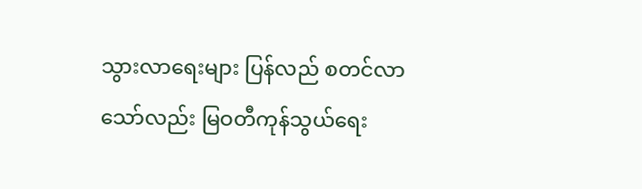သွားလာရေးများ ပြန်လည် စတင်လာသော်လည်း မြဝတီကုန်သွယ်ရေး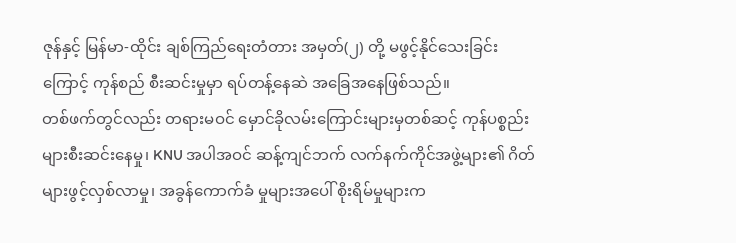ဇုန်နှင့် မြန်မာ-ထိုင်း ချစ်ကြည်ရေးတံတား အမှတ်(၂) တို့ မဖွင့်နိုင်သေးခြင်းကြောင့် ကုန်စည် စီးဆင်းမှုမှာ ရပ်တန့်နေဆဲ အခြေအနေဖြစ်သည်။
တစ်ဖက်တွင်လည်း တရားမဝင် မှောင်ခိုလမ်းကြောင်းများမှတစ်ဆင့် ကုန်ပစ္စည်းများစီးဆင်းနေမှု၊ KNU အပါအဝင် ဆန့်ကျင်ဘက် လက်နက်ကိုင်အဖွဲ့များ၏ ဂိတ်များဖွင့်လှစ်လာမှု၊ အခွန်ကောက်ခံ မှုများအပေါ် စိုးရိမ်မှုများက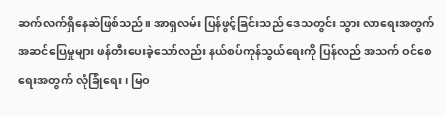ဆက်လက်ရှိနေဆဲဖြစ်သည်။ အာရှလမ်း ပြန်ဖွင့်ခြင်းသည် ဒေသတွင်း သွား လာရေးအတွက် အဆင်ပြေမှုများ ဖန်တီးပေးခဲ့သော်လည်း နယ်စပ်ကုန်သွယ်ရေးကို ပြန်လည် အသက် ဝင်စေရေးအတွက် လုံခြုံရေး၊ မြဝ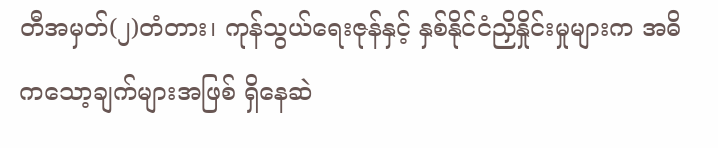တီအမှတ်(၂)တံတား၊ ကုန်သွယ်ရေးဇုန်နှင့် နှစ်နိုင်ငံညှိနှိုင်းမှုများက အဓိကသော့ချက်များအဖြစ် ရှိနေဆဲ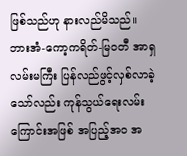ဖြစ်သည်ဟု နားလည်မိသည်။
ဘားအံ-ကော့ကရိတ်-မြဝတီ အာရှလမ်းမကြီး ပြန်လည်ဖွင့်လှစ်လာခဲ့သော်လည်း ကုန်သွယ်ရေးလမ်းကြောင်းအဖြစ် အပြည့်အ၀ အ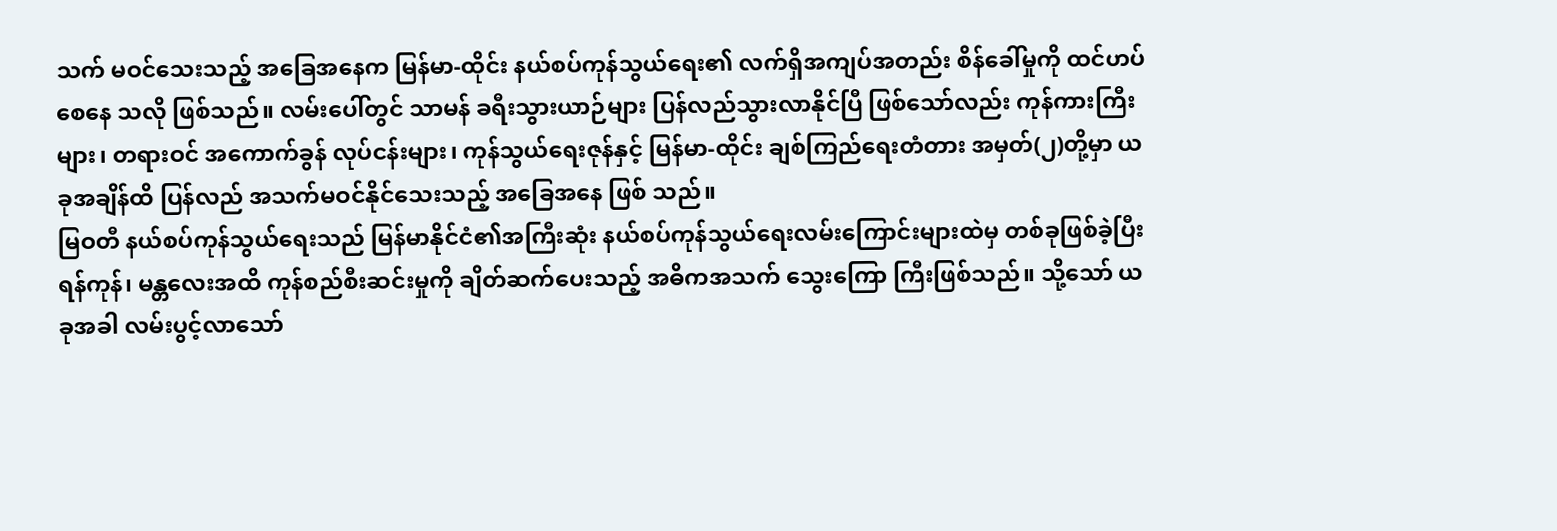သက် မဝင်သေးသည့် အခြေအနေက မြန်မာ-ထိုင်း နယ်စပ်ကုန်သွယ်ရေး၏ လက်ရှိအကျပ်အတည်း စိန်ခေါ်မှုကို ထင်ဟပ်စေနေ သလို ဖြစ်သည်။ လမ်းပေါ်တွင် သာမန် ခရီးသွားယာဉ်များ ပြန်လည်သွားလာနိုင်ပြီ ဖြစ်သော်လည်း ကုန်ကားကြီးများ၊ တရားဝင် အကောက်ခွန် လုပ်ငန်းများ၊ ကုန်သွယ်ရေးဇုန်နှင့် မြန်မာ-ထိုင်း ချစ်ကြည်ရေးတံတား အမှတ်(၂)တို့မှာ ယခုအချိန်ထိ ပြန်လည် အသက်မဝင်နိုင်သေးသည့် အခြေအနေ ဖြစ် သည်။
မြဝတီ နယ်စပ်ကုန်သွယ်ရေးသည် မြန်မာနိုင်ငံ၏အကြီးဆုံး နယ်စပ်ကုန်သွယ်ရေးလမ်းကြောင်းများထဲမှ တစ်ခုဖြစ်ခဲ့ပြီး ရန်ကုန်၊ မန္တလေးအထိ ကုန်စည်စီးဆင်းမှုကို ချိတ်ဆက်ပေးသည့် အဓိကအသက် သွေးကြော ကြီးဖြစ်သည်။ သို့သော် ယခုအခါ လမ်းပွင့်လာသော်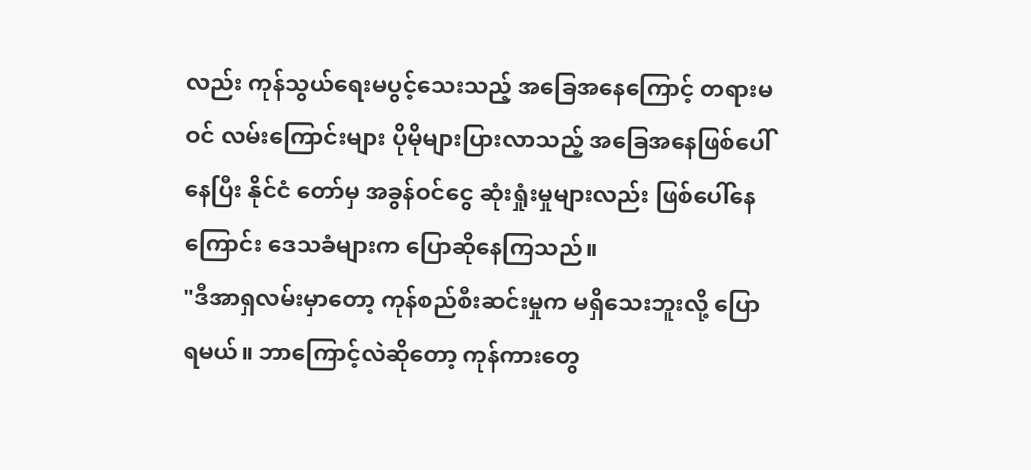လည်း ကုန်သွယ်ရေးမပွင့်သေးသည့် အခြေအနေကြောင့် တရားမဝင် လမ်းကြောင်းများ ပိုမိုများပြားလာသည့် အခြေအနေဖြစ်ပေါ်နေပြီး နိုင်ငံ တော်မှ အခွန်ဝင်ငွေ ဆုံးရှုံးမှုများလည်း ဖြစ်ပေါ်နေကြောင်း ဒေသခံများက ပြောဆိုနေကြသည်။
"ဒီအာရှလမ်းမှာတော့ ကုန်စည်စီးဆင်းမှုက မရှိသေးဘူးလို့ ပြောရမယ်။ ဘာကြောင့်လဲဆိုတော့ ကုန်ကားတွေ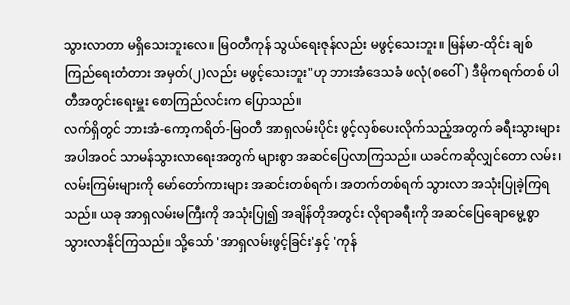သွားလာတာ မရှိသေးဘူးလေ။ မြဝတီကုန် သွယ်ရေးဇုန်လည်း မဖွင့်သေးဘူး။ မြန်မာ-ထိုင်း ချစ် ကြည်ရေးတံတား အမှတ်(၂)လည်း မဖွင့်သေးဘူး"ဟု ဘားအံဒေသခံ ဖလုံ(စဝေါ်) ဒီမိုကရက်တစ် ပါတီအတွင်းရေးမှူး စောကြည်လင်းက ပြောသည်။
လက်ရှိတွင် ဘားအံ-ကော့ကရိတ်-မြဝတီ အာရှလမ်းပိုင်း ဖွင့်လှစ်ပေးလိုက်သည့်အတွက် ခရီးသွားများအပါအဝင် သာမန်သွားလာရေးအတွက် များစွာ အဆင်ပြေလာကြသည်။ ယခင်ကဆိုလျှင်တော လမ်း၊ လမ်းကြမ်းများကို မော်တော်ကားများ အဆင်းတစ်ရက်၊ အတက်တစ်ရက် သွားလာ အသုံးပြုခဲ့ကြရသည်။ ယခု အာရှလမ်းမကြီးကို အသုံးပြု၍ အချိန်တိုအတွင်း လိုရာခရီးကို အဆင်ပြေချောမွေ့စွာ သွားလာနိုင်ကြသည်။ သို့သော် 'အာရှလမ်းဖွင့်ခြင်း'နှင့် 'ကုန်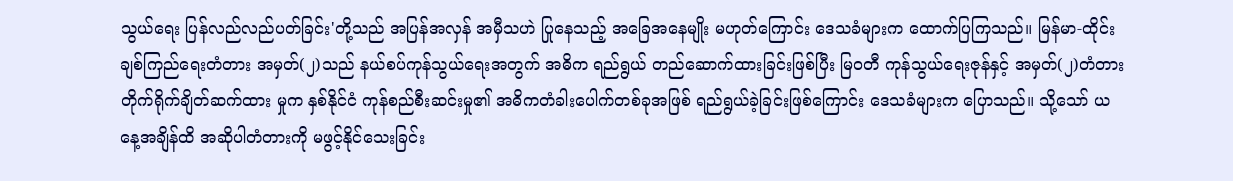သွယ်ရေး ပြန်လည်လည်ပတ်ခြင်း'တို့သည် အပြန်အလှန် အမှီသဟဲ ပြုနေသည့် အခြေအနေမျိုး မဟုတ်ကြောင်း ဒေသခံများက ထောက်ပြကြသည်။ မြန်မာ-ထိုင်း ချစ်ကြည်ရေးတံတား အမှတ်(၂)သည် နယ်စပ်ကုန်သွယ်ရေးအတွက် အဓိက ရည်ရွယ် တည်ဆောက်ထားခြင်းဖြစ်ပြီး မြဝတီ ကုန်သွယ်ရေးဇုန်နှင့် အမှတ်(၂)တံတား တိုက်ရိုက်ချိတ်ဆက်ထား မှုက နှစ်နိုင်ငံ ကုန်စည်စီးဆင်းမှု၏ အဓိကတံခါးပေါက်တစ်ခုအဖြစ် ရည်ရွယ်ခဲ့ခြင်းဖြစ်ကြောင်း ဒေသခံများက ပြောသည်။ သို့သော် ယနေ့အချိန်ထိ အဆိုပါတံတားကို မဖွင့်နိုင်သေးခြင်း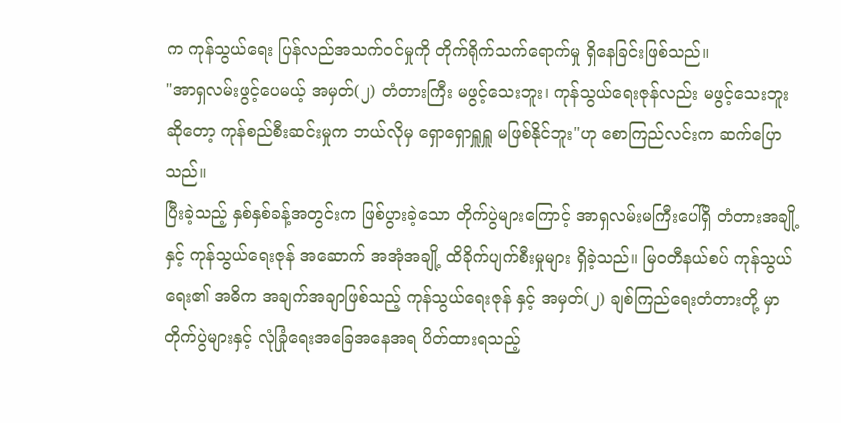က ကုန်သွယ်ရေး ပြန်လည်အသက်ဝင်မှုကို တိုက်ရိုက်သက်ရောက်မှု ရှိနေခြင်းဖြစ်သည်။
"အာရှလမ်းဖွင့်ပေမယ့် အမှတ်(၂) တံတားကြီး မဖွင့်သေးဘူး၊ ကုန်သွယ်ရေးဇုန်လည်း မဖွင့်သေးဘူးဆိုတော့ ကုန်စည်စီးဆင်းမှုက ဘယ်လိုမှ ရှောရှောရှူရှူ မဖြစ်နိုင်ဘူး"ဟု စောကြည်လင်းက ဆက်ပြောသည်။
ပြီးခဲ့သည့် နှစ်နှစ်ခန့်အတွင်းက ဖြစ်ပွားခဲ့သော တိုက်ပွဲများကြောင့် အာရှလမ်းမကြီးပေါ်ရှိ တံတားအချို့နှင့် ကုန်သွယ်ရေးဇုန် အဆောက် အအုံအချို့ ထိခိုက်ပျက်စီးမှုများ ရှိခဲ့သည်။ မြဝတီနယ်စပ် ကုန်သွယ်ရေး၏ အဓိက အချက်အချာဖြစ်သည့် ကုန်သွယ်ရေးဇုန် နှင့် အမှတ်(၂) ချစ်ကြည်ရေးတံတားတို့ မှာ တိုက်ပွဲများနှင့် လုံခြုံရေးအခြေအနေအရ ပိတ်ထားရသည့်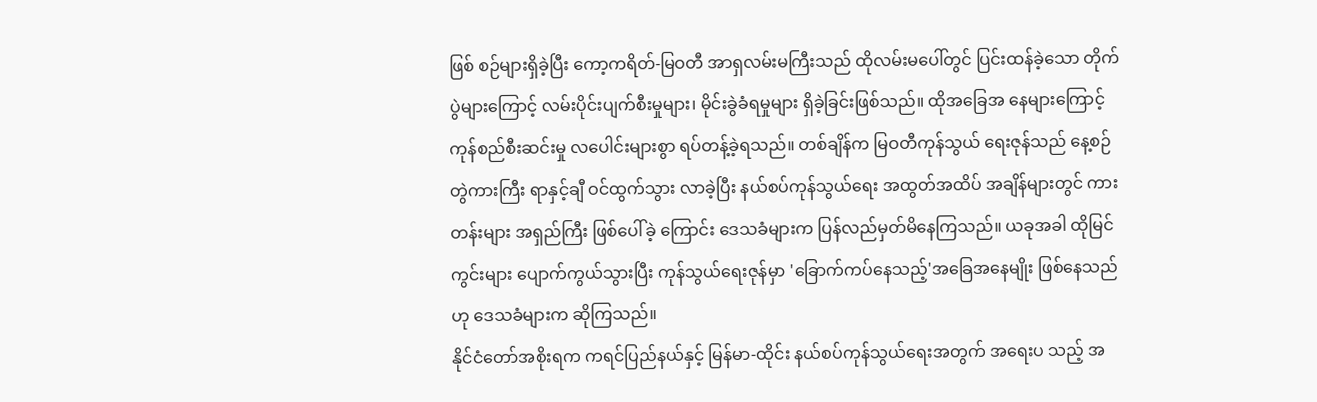ဖြစ် စဉ်များရှိခဲ့ပြီး ကော့ကရိတ်-မြဝတီ အာရှလမ်းမကြီးသည် ထိုလမ်းမပေါ်တွင် ပြင်းထန်ခဲ့သော တိုက်ပွဲများကြောင့် လမ်းပိုင်းပျက်စီးမှုများ၊ မိုင်းခွဲခံရမှုများ ရှိခဲ့ခြင်းဖြစ်သည်။ ထိုအခြေအ နေများကြောင့် ကုန်စည်စီးဆင်းမှု လပေါင်းများစွာ ရပ်တန့်ခဲ့ရသည်။ တစ်ချိန်က မြဝတီကုန်သွယ် ရေးဇုန်သည် နေ့စဉ်တွဲကားကြီး ရာနှင့်ချီ ဝင်ထွက်သွား လာခဲ့ပြီး နယ်စပ်ကုန်သွယ်ရေး အထွတ်အထိပ် အချိန်များတွင် ကားတန်းများ အရှည်ကြီး ဖြစ်ပေါ်ခဲ့ ကြောင်း ဒေသခံများက ပြန်လည်မှတ်မိနေကြသည်။ ယခုအခါ ထိုမြင်ကွင်းများ ပျောက်ကွယ်သွားပြီး ကုန်သွယ်ရေးဇုန်မှာ 'ခြောက်ကပ်နေသည့်'အခြေအနေမျိုး ဖြစ်နေသည်ဟု ဒေသခံများက ဆိုကြသည်။
နိုင်ငံတော်အစိုးရက ကရင်ပြည်နယ်နှင့် မြန်မာ-ထိုင်း နယ်စပ်ကုန်သွယ်ရေးအတွက် အရေးပ သည့် အ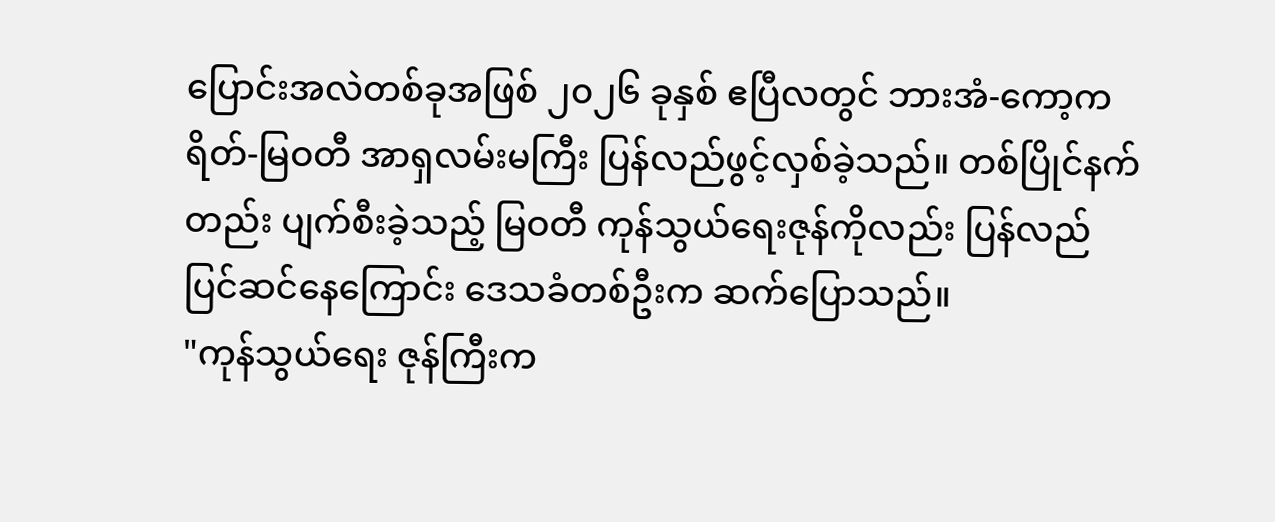ပြောင်းအလဲတစ်ခုအဖြစ် ၂၀၂၆ ခုနှစ် ဧပြီလတွင် ဘားအံ-ကော့ကရိတ်-မြဝတီ အာရှလမ်းမကြီး ပြန်လည်ဖွင့်လှစ်ခဲ့သည်။ တစ်ပြိုင်နက်တည်း ပျက်စီးခဲ့သည့် မြဝတီ ကုန်သွယ်ရေးဇုန်ကိုလည်း ပြန်လည် ပြင်ဆင်နေကြောင်း ဒေသခံတစ်ဦးက ဆက်ပြောသည်။
"ကုန်သွယ်ရေး ဇုန်ကြီးက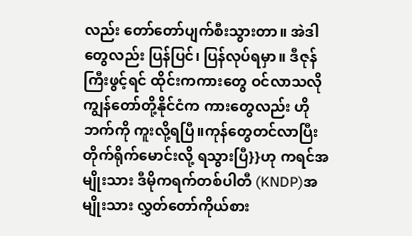လည်း တော်တော်ပျက်စီးသွားတာ။ အဲဒါတွေလည်း ပြန်ပြင်၊ ပြန်လုပ်ရမှာ။ ဒီဇုန်ကြီးဖွင့်ရင် ထိုင်းကကားတွေ ဝင်လာသလို ကျွန်တော်တို့နိုင်ငံက ကားတွေလည်း ဟိုဘက်ကို ကူးလို့ရပြီ။ကုန်တွေတင်လာပြီး တိုက်ရိုက်မောင်းလို့ ရသွားပြီ}}ဟု ကရင်အမျိုးသား ဒီမိုကရက်တစ်ပါတီ (KNDP)အမျိုးသား လွှတ်တော်ကိုယ်စား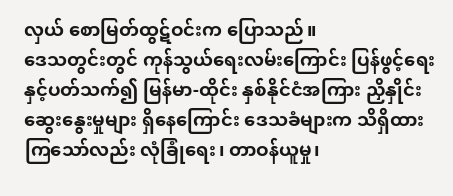လှယ် စောမြတ်ထွဋ်ဝင်းက ပြောသည်။
ဒေသတွင်းတွင် ကုန်သွယ်ရေးလမ်းကြောင်း ပြန်ဖွင့်ရေးနှင့်ပတ်သက်၍ မြန်မာ-ထိုင်း နှစ်နိုင်ငံအကြား ညှိနှိုင်းဆွေးနွေးမှုများ ရှိနေကြောင်း ဒေသခံများက သိရှိထားကြသော်လည်း လုံခြုံရေး၊ တာဝန်ယူမှု၊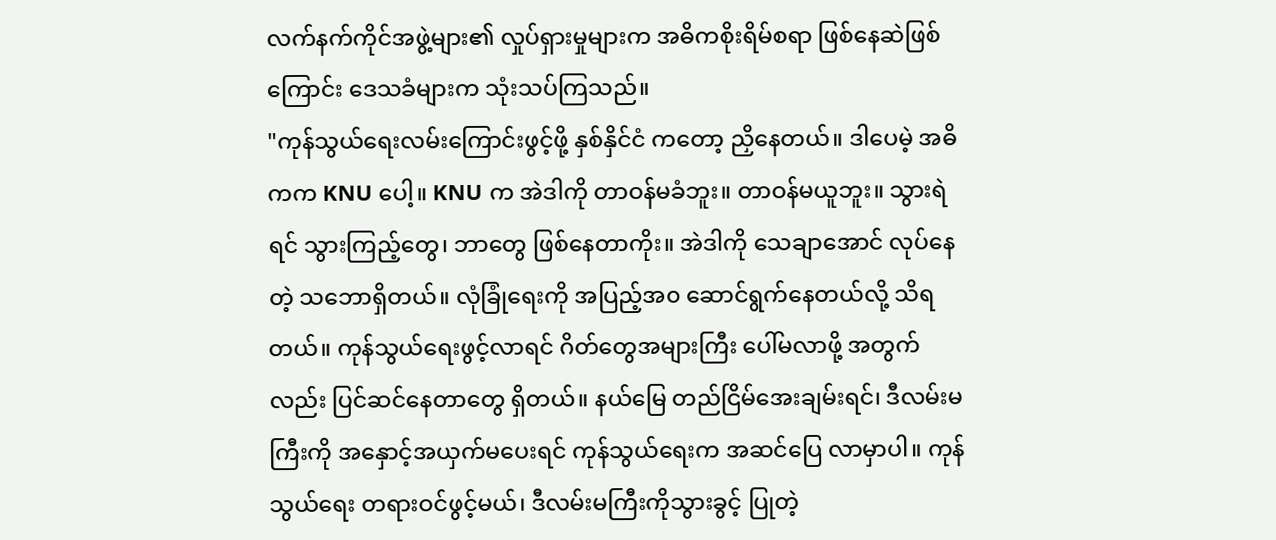လက်နက်ကိုင်အဖွဲ့များ၏ လှုပ်ရှားမှုများက အဓိကစိုးရိမ်စရာ ဖြစ်နေဆဲဖြစ်ကြောင်း ဒေသခံများက သုံးသပ်ကြသည်။
"ကုန်သွယ်ရေးလမ်းကြောင်းဖွင့်ဖို့ နှစ်နှိင်ငံ ကတော့ ညှိနေတယ်။ ဒါပေမဲ့ အဓိကက KNU ပေါ့။ KNU က အဲဒါကို တာဝန်မခံဘူး။ တာဝန်မယူဘူး။ သွားရဲရင် သွားကြည့်တွေ၊ ဘာတွေ ဖြစ်နေတာကိုး။ အဲဒါကို သေချာအောင် လုပ်နေတဲ့ သဘောရှိတယ်။ လုံခြုံရေးကို အပြည့်အ၀ ဆောင်ရွက်နေတယ်လို့ သိရတယ်။ ကုန်သွယ်ရေးဖွင့်လာရင် ဂိတ်တွေအများကြီး ပေါ်မလာဖို့ အတွက်လည်း ပြင်ဆင်နေတာတွေ ရှိတယ်။ နယ်မြေ တည်ငြိမ်အေးချမ်းရင်၊ ဒီလမ်းမကြီးကို အနှောင့်အယှက်မပေးရင် ကုန်သွယ်ရေးက အဆင်ပြေ လာမှာပါ။ ကုန်သွယ်ရေး တရားဝင်ဖွင့်မယ်၊ ဒီလမ်းမကြီးကိုသွားခွင့် ပြုတဲ့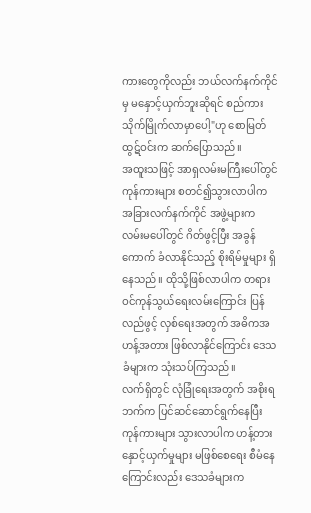ကားတွေကိုလည်း ဘယ်လက်နက်ကိုင်မှ မနှောင့်ယှက်ဘူးဆိုရင် စည်ကားသိုက်မြိုက်လာမှာပေါ့"ဟု စောမြတ်ထွဋ်ဝင်းက ဆက်ပြောသည်။
အထူးသဖြင့် အာရှလမ်းမကြီးပေါ်တွင် ကုန်ကားများ စတင်၍သွားလာပါက အခြားလက်နက်ကိုင် အဖွဲ့များက လမ်းမပေါ်တွင် ဂိတ်ဖွင့်ပြီး အခွန်ကောက် ခံလာနိုင်သည့် စိုးရိမ်မှုများ ရှိနေသည်။ ထိုသို့ဖြစ်လာပါက တရားဝင်ကုန်သွယ်ရေးလမ်းကြောင်း ပြန်လည်ဖွင့် လှစ်ရေးအတွက် အဓိကအဟန့်အတား ဖြစ်လာနိုင်ကြောင်း ဒေသခံများက သုံးသပ်ကြသည်။
လက်ရှိတွင် လုံခြုံရေးအတွက် အစိုးရဘက်က ပြင်ဆင်ဆောင်ရွက်နေပြီး ကုန်ကားများ သွားလာပါက ဟန့်တားနှောင့်ယှက်မှုများ မဖြစ်စေရေး စီမံနေကြောင်းလည်း ဒေသခံများက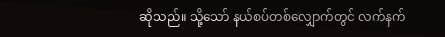ဆိုသည်။ သို့သော် နယ်စပ်တစ်လျှောက်တွင် လက်နက်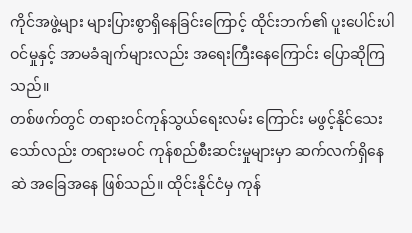ကိုင်အဖွဲ့များ များပြားစွာရှိနေခြင်းကြောင့် ထိုင်းဘက်၏ ပူးပေါင်းပါဝင်မှုနှင့် အာမခံချက်များလည်း အရေးကြီးနေကြောင်း ပြောဆိုကြသည်။
တစ်ဖက်တွင် တရားဝင်ကုန်သွယ်ရေးလမ်း ကြောင်း မဖွင့်နိုင်သေးသော်လည်း တရားမဝင် ကုန်စည်စီးဆင်းမှုများမှာ ဆက်လက်ရှိနေဆဲ အခြေအနေ ဖြစ်သည်။ ထိုင်းနိုင်ငံမှ ကုန်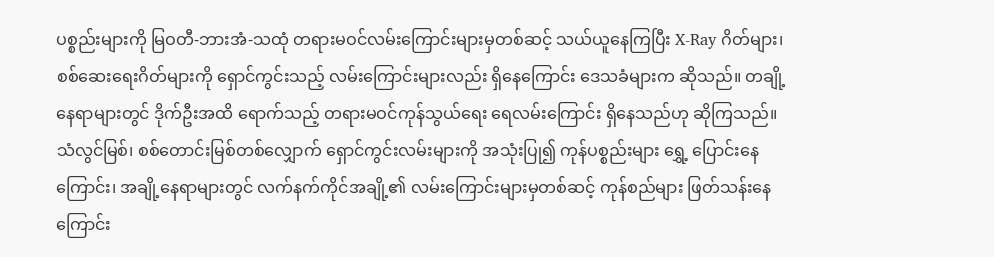ပစ္စည်းများကို မြဝတီ-ဘားအံ-သထုံ တရားမဝင်လမ်းကြောင်းများမှတစ်ဆင့် သယ်ယူနေကြပြီး X-Ray ဂိတ်များ၊ စစ်ဆေးရေးဂိတ်များကို ရှောင်ကွင်းသည့် လမ်းကြောင်းများလည်း ရှိနေကြောင်း ဒေသခံများက ဆိုသည်။ တချို့နေရာများတွင် ဒိုက်ဦးအထိ ရောက်သည့် တရားမဝင်ကုန်သွယ်ရေး ရေလမ်းကြောင်း ရှိနေသည်ဟု ဆိုကြသည်။
သံလွင်မြစ်၊ စစ်တောင်းမြစ်တစ်လျှောက် ရှောင်ကွင်းလမ်းများကို အသုံးပြု၍ ကုန်ပစ္စည်းများ ရွှေ့ ပြောင်းနေကြောင်း၊ အချို့နေရာများတွင် လက်နက်ကိုင်အချို့၏ လမ်းကြောင်းများမှတစ်ဆင့် ကုန်စည်များ ဖြတ်သန်းနေကြောင်း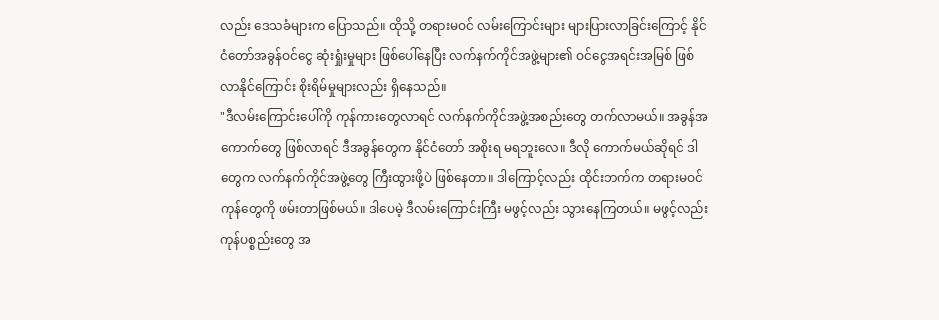လည်း ဒေသခံများက ပြောသည်။ ထိုသို့ တရားမဝင် လမ်းကြောင်းများ များပြားလာခြင်းကြောင့် နိုင်ငံတော်အခွန်ဝင်ငွေ ဆုံးရှုံးမှုများ ဖြစ်ပေါ်နေပြီး လက်နက်ကိုင်အဖွဲ့များ၏ ဝင်ငွေအရင်းအမြစ် ဖြစ်လာနိုင်ကြောင်း စိုးရိမ်မှုများလည်း ရှိနေသည်။
"ဒီလမ်းကြောင်းပေါ်ကို ကုန်ကားတွေလာရင် လက်နက်ကိုင်အဖွဲ့အစည်းတွေ တက်လာမယ်။ အခွန်အကောက်တွေ ဖြစ်လာရင် ဒီအခွန်တွေက နိုင်ငံတော် အစိုးရ မရဘူးလေ။ ဒီလို ကောက်မယ်ဆိုရင် ဒါတွေက လက်နက်ကိုင်အဖွဲ့တွေ ကြီးထွားဖို့ပဲ ဖြစ်နေတာ။ ဒါကြောင့်လည်း ထိုင်းဘက်က တရားမဝင် ကုန်တွေကို ဖမ်းတာဖြစ်မယ်။ ဒါပေမဲ့ ဒီလမ်းကြောင်းကြီး မဖွင့်လည်း သွားနေကြတယ်။ မဖွင့်လည်း ကုန်ပစ္စည်းတွေ အ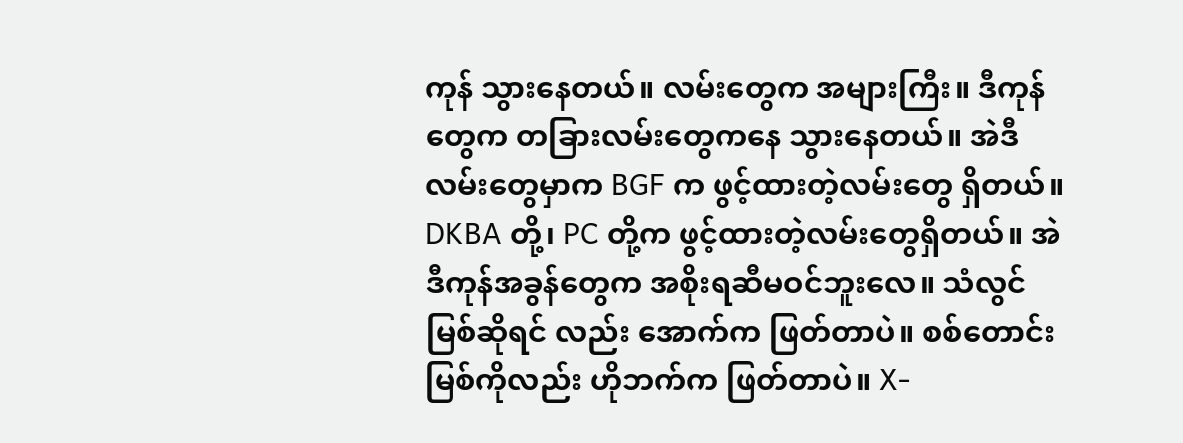ကုန် သွားနေတယ်။ လမ်းတွေက အများကြီး။ ဒီကုန်တွေက တခြားလမ်းတွေကနေ သွားနေတယ်။ အဲဒီလမ်းတွေမှာက BGF က ဖွင့်ထားတဲ့လမ်းတွေ ရှိတယ်။ DKBA တို့၊ PC တို့က ဖွင့်ထားတဲ့လမ်းတွေရှိတယ်။ အဲဒီကုန်အခွန်တွေက အစိုးရဆီမဝင်ဘူးလေ။ သံလွင်မြစ်ဆိုရင် လည်း အောက်က ဖြတ်တာပဲ။ စစ်တောင်းမြစ်ကိုလည်း ဟိုဘက်က ဖြတ်တာပဲ။ X-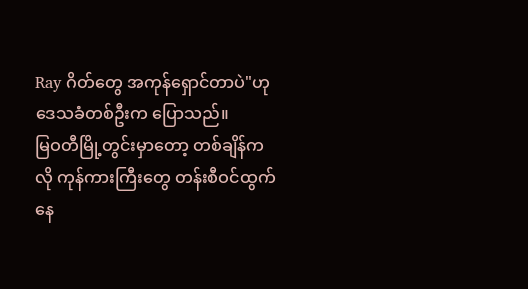Ray ဂိတ်တွေ အကုန်ရှောင်တာပဲ"ဟု ဒေသခံတစ်ဦးက ပြောသည်။
မြဝတီမြို့တွင်းမှာတော့ တစ်ချိန်ကလို ကုန်ကားကြီးတွေ တန်းစီဝင်ထွက်နေ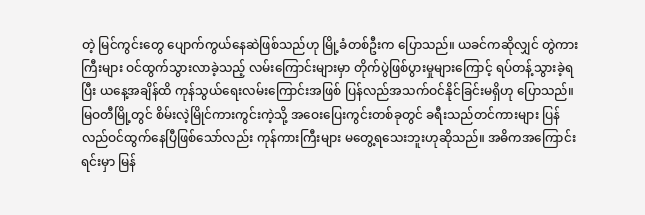တဲ့ မြင်ကွင်းတွေ ပျောက်ကွယ်နေဆဲဖြစ်သည်ဟု မြို့ခံတစ်ဦးက ပြောသည်။ ယခင်ကဆိုလျှင် တွဲကားကြီးများ ဝင်ထွက်သွားလာခဲ့သည့် လမ်းကြောင်းများမှာ တိုက်ပွဲဖြစ်ပွားမှုများကြောင့် ရပ်တန့်သွားခဲ့ရပြီး ယနေ့အချိန်ထိ ကုန်သွယ်ရေးလမ်းကြောင်းအဖြစ် ပြန်လည်အသက်ဝင်နိုင်ခြင်းမရှိဟု ပြောသည်။ မြဝတီမြို့တွင် စိမ်းလဲ့မြိုင်ကားကွင်းကဲ့သို့ အဝေးပြေးကွင်းတစ်ခုတွင် ခရီးသည်တင်ကားများ ပြန်လည်ဝင်ထွက်နေပြီဖြစ်သော်လည်း ကုန်ကားကြီးများ မတွေ့ရသေးဘူးဟုဆိုသည်။ အဓိကအကြောင်းရင်းမှာ မြန်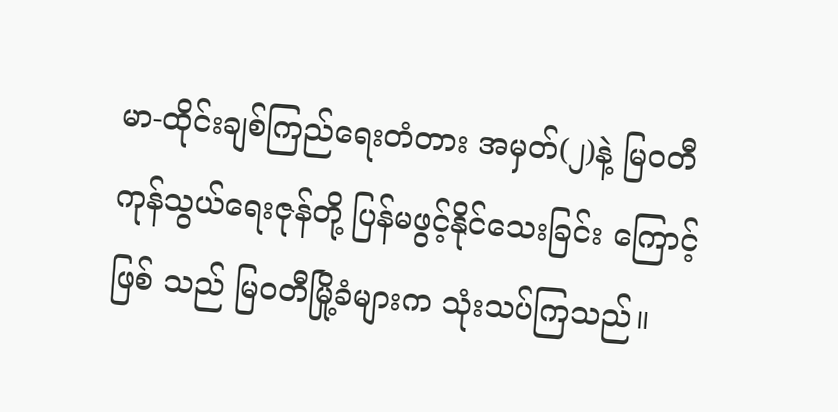မာ-ထိုင်းချစ်ကြည်ရေးတံတား အမှတ်(၂)နဲ့ မြဝတီကုန်သွယ်ရေးဇုန်တို့ ပြန်မဖွင့်နိုင်သေးခြင်း ကြောင့်ဖြစ် သည် မြဝတီမြို့ခံများက သုံးသပ်ကြသည်။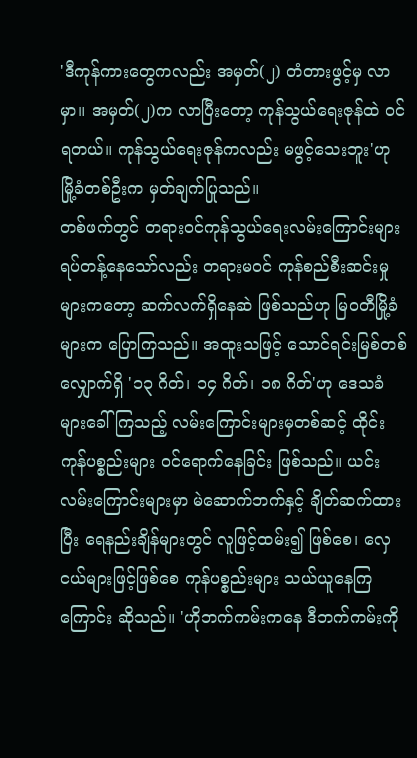'ဒီကုန်ကားတွေကလည်း အမှတ်(၂) တံတားဖွင့်မှ လာမှာ။ အမှတ်(၂)က လာပြီးတော့ ကုန်သွယ်ရေးဇုန်ထဲ ဝင်ရတယ်။ ကုန်သွယ်ရေးဇုန်ကလည်း မဖွင့်သေးဘူး'ဟု မြို့ခံတစ်ဦးက မှတ်ချက်ပြုသည်။
တစ်ဖက်တွင် တရားဝင်ကုန်သွယ်ရေးလမ်းကြောင်းများ ရပ်တန့်နေသော်လည်း တရားမဝင် ကုန်စည်စီးဆင်းမှုများကတော့ ဆက်လက်ရှိနေဆဲ ဖြစ်သည်ဟု မြဝတီမြို့ခံများက ပြောကြသည်။ အထူးသဖြင့် သောင်ရင်းမြစ်တစ်လျှောက်ရှိ '၁၃ ဂိတ်၊ ၁၄ ဂိတ်၊ ၁၈ ဂိတ်'ဟု ဒေသခံများခေါ်ကြသည့် လမ်းကြောင်းများမှတစ်ဆင့် ထိုင်းကုန်ပစ္စည်းများ ဝင်ရောက်နေခြင်း ဖြစ်သည်။ ယင်းလမ်းကြောင်းများမှာ မဲဆောက်ဘက်နှင့် ချိတ်ဆက်ထားပြီး ရေနည်းချိန်များတွင် လူဖြင့်ထမ်း၍ ဖြစ်စေ၊ လှေငယ်များဖြင့်ဖြစ်စေ ကုန်ပစ္စည်းများ သယ်ယူနေကြကြောင်း ဆိုသည်။ 'ဟိုဘက်ကမ်းကနေ ဒီဘက်ကမ်းကို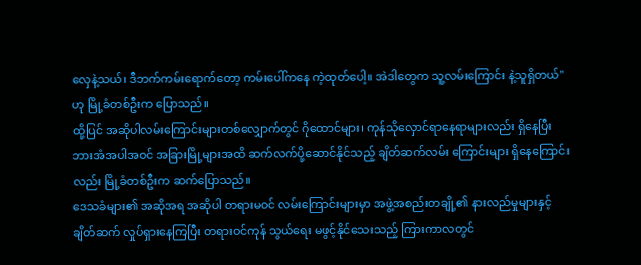လှေနဲ့သယ်၊ ဒီဘက်ကမ်းရောက်တော့ ကမ်းပေါ်ကနေ ကဲ့ထုတ်ပေါ့။ အဲဒါတွေက သူ့လမ်းကြောင်း နဲ့သူရှိတယ်"ဟု မြို့ခံတစ်ဦးက ပြောသည်။
ထို့ပြင် အဆိုပါလမ်းကြောင်းများတစ်လျှောက်တွင် ဂိုထောင်များ၊ ကုန်သိုလှောင်ရာနေရာများလည်း ရှိနေပြီး ဘားအံအပါအဝင် အခြားမြို့များအထိ ဆက်လက်ပို့ဆောင်နိုင်သည့် ချိတ်ဆက်လမ်း ကြောင်းများ ရှိနေကြောင်းလည်း မြို့ခံတစ်ဦးက ဆက်ပြောသည်။
ဒေသခံများ၏ အဆိုအရ အဆိုပါ တရားမဝင် လမ်းကြောင်းများမှာ အဖွဲ့အစည်းတချို့၏ နားလည်မှုများနှင့် ချိတ်ဆက် လှုပ်ရှားနေကြပြီး တရားဝင်ကုန် သွယ်ရေး မဖွင့်နိုင်သေးသည့် ကြားကာလတွင်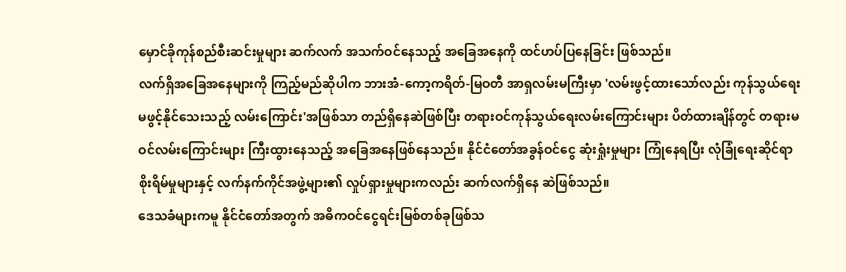မှောင်ခိုကုန်စည်စီးဆင်းမှုများ ဆက်လက် အသက်ဝင်နေသည့် အခြေအနေကို ထင်ဟပ်ပြနေခြင်း ဖြစ်သည်။
လက်ရှိအခြေအနေများကို ကြည့်မည်ဆိုပါက ဘားအံ-ကော့ကရိတ်-မြဝတီ အာရှလမ်းမကြီးမှာ 'လမ်းဖွင့်ထားသော်လည်း ကုန်သွယ်ရေး မဖွင့်နိုင်သေးသည့် လမ်းကြောင်း'အဖြစ်သာ တည်ရှိနေဆဲဖြစ်ပြီး တရားဝင်ကုန်သွယ်ရေးလမ်းကြောင်းများ ပိတ်ထားချိန်တွင် တရားမဝင်လမ်းကြောင်းများ ကြီးထွားနေသည့် အခြေအနေဖြစ်နေသည်။ နိုင်ငံတော်အခွန်ဝင်ငွေ ဆုံးရှုံးမှုများ ကြုံနေရပြီး လုံခြုံရေးဆိုင်ရာ စိုးရိမ်မှုများနှင့် လက်နက်ကိုင်အဖွဲ့များ၏ လှုပ်ရှားမှုများကလည်း ဆက်လက်ရှိနေ ဆဲဖြစ်သည်။
ဒေသခံများကမူ နိုင်ငံတော်အတွက် အဓိကဝင်ငွေရင်းမြစ်တစ်ခုဖြစ်သ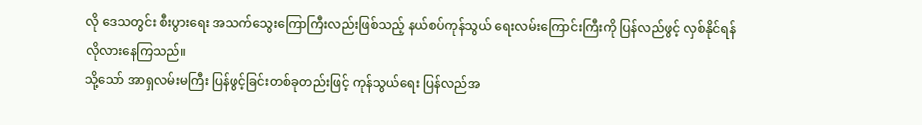လို ဒေသတွင်း စီးပွားရေး အသက်သွေးကြောကြီးလည်းဖြစ်သည့် နယ်စပ်ကုန်သွယ် ရေးလမ်းကြောင်းကြီးကို ပြန်လည်ဖွင့် လှစ်နိုင်ရန် လိုလားနေကြသည်။
သို့သော် အာရှလမ်းမကြီး ပြန်ဖွင့်ခြင်းတစ်ခုတည်းဖြင့် ကုန်သွယ်ရေး ပြန်လည်အ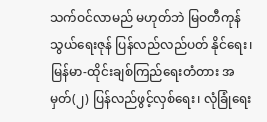သက်ဝင်လာမည် မဟုတ်ဘဲ မြဝတီကုန်သွယ်ရေးဇုန် ပြန်လည်လည်ပတ် နိုင်ရေး၊ မြန်မာ-ထိုင်းချစ်ကြည်ရေးတံတား အမှတ်(၂) ပြန်လည်ဖွင့်လှစ်ရေး၊ လုံခြုံရေး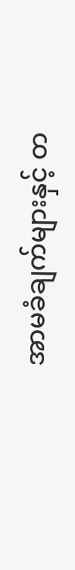အာမခံချက်များနှင့် တ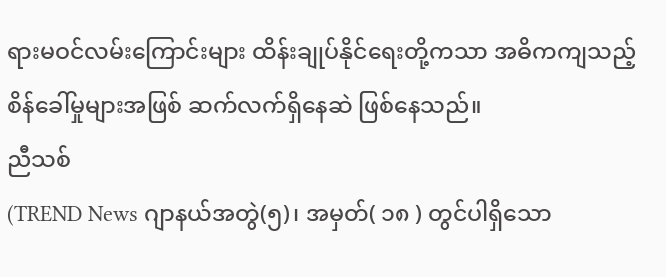ရားမဝင်လမ်းကြောင်းများ ထိန်းချုပ်နိုင်ရေးတို့ကသာ အဓိကကျသည့် စိန်ခေါ်မှုများအဖြစ် ဆက်လက်ရှိနေဆဲ ဖြစ်နေသည်။
ညီသစ်
(TREND News ဂျာနယ်အတွဲ(၅)၊ အမှတ်( ၁၈ ) တွင်ပါရှိသော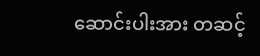ဆောင်းပါးအား တဆင့်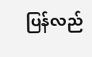ပြန်လည်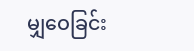မျှဝေခြင်း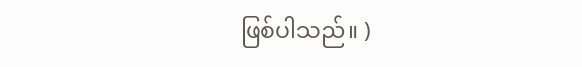ဖြစ်ပါသည်။ )